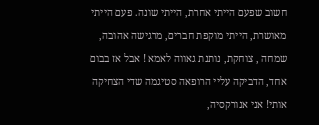חשוב שפעם הייתי אחרת, הייתי שונה. פעם הייתי מאושרת, הייתי מוקפת חברים, מרגישה אהובה, שמחה , צוחקת, נותנת גאווה לאמא ! אבל אז בבום אחד, הדביקה עליי הרופאה סטיגמה שדי הצחיקה אותי! אני אנורקסיה,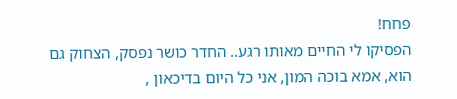פחח!
הפסיקו לי החיים מאותו רגע.. החדר כושר נפסק, הצחוק גם הוא, אמא בוכה המון, אני כל היום בדיכאון ,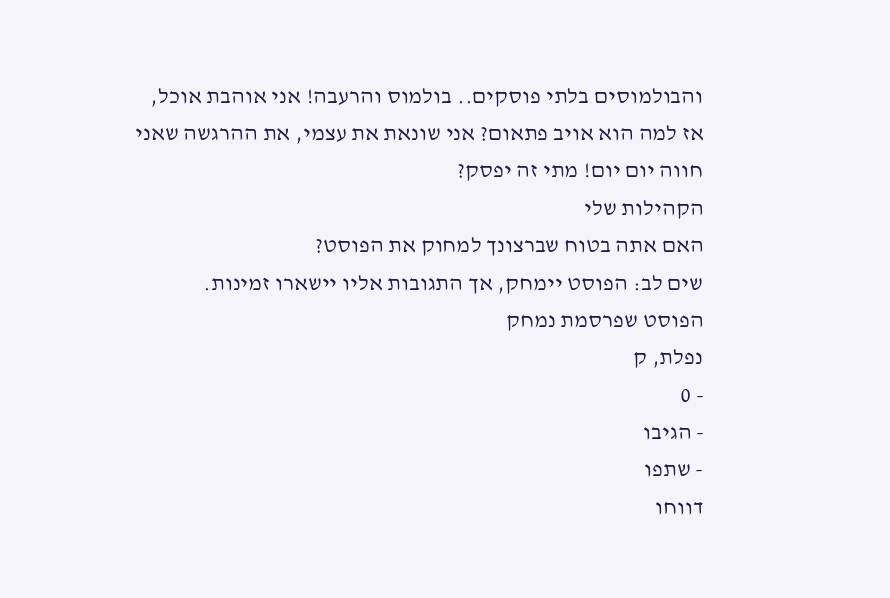והבולמוסים בלתי פוסקים.. בולמוס והרעבה! אני אוהבת אוכל, אז למה הוא אויב פתאום? אני שונאת את עצמי, את ההרגשה שאני חווה יום יום! מתי זה יפסק?
הקהילות שלי
האם אתה בטוח שברצונך למחוק את הפוסט?
שים לב: הפוסט יימחק, אך התגובות אליו יישארו זמינות.
הפוסט שפרסמת נמחק
נפלת, ק
- 0
- הגיבו
- שתפו
דווחו